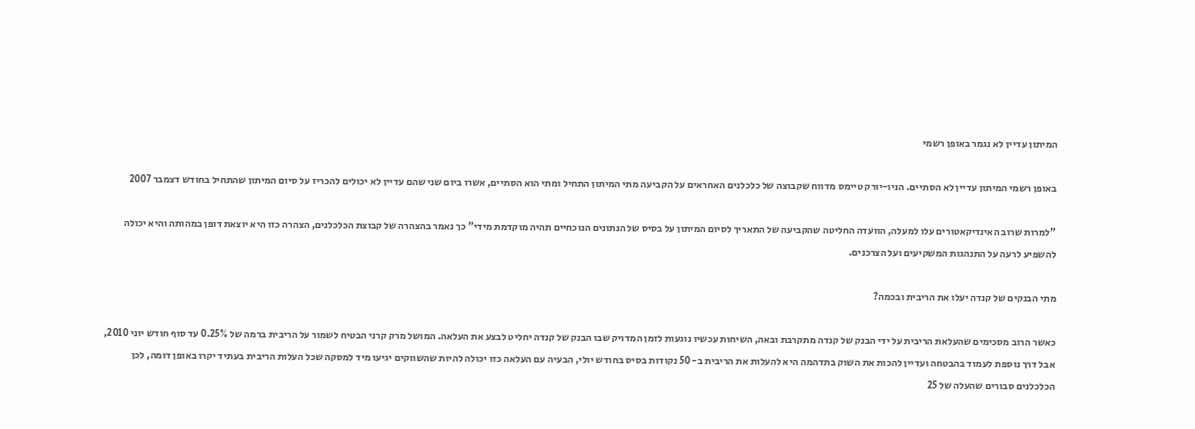המיתון עדיין לא נגמר באופן רשמי

באופן רשמי המיתון עדיין לא הסתיים. הניו-יורק טיימס מדווח שקבוצה של כלכלנים האחראים על הקביעה מתי המיתון התחיל ומתי הוא הסתיים, אשרו ביום שני שהם עדיין לא יכולים להכריז על סיום המיתון שהתחיל בחודש דצמבר 2007

"למרות שרוב האינדיקאטורים עלו למעלה, הוועדה החליטה שהקביעה של התאריך לסיום המיתון על בסיס של הנתונים הנוכחיים תהיה מוקדמת מידי" כך נאמר בהצהרה של קבוצת הכלכלנים, הצהרה כזו היא יוצאת דופן במהותה והיא יכולה להשפיע לרעה על התנהגות המשקיעים ועל הצרכנים.

מתי הבנקים של קנדה יעלו את הריבית ובכמה?

כאשר הרוב מסכימים שהעלאת הריבית על ידי הבנק של קנדה מתקרבת ובאה, השיחות עכשיו נוגעות לזמן המדויק שבו הבנק של קנדה יחליט לבצע את העלאה. המושל מרק קרני הבטיח לשמור על הריבית ברמה של 0.25% עד סוף חודש יוני 2010, אבל דרך נוספת לעמוד בהבטחה ועדיין להכות את השוק בתדהמה היא להעלות את הריבית ב- 50 נקודות בסיס בחודש יולי, הבעיה עם העלאה כזו יכולה להיות שהשווקים יגיעו מיד למסקה שכל העלות הריבית בעתיד יקרו באופן דומה, לכן הכלכלנים סבורים שהעלה של 25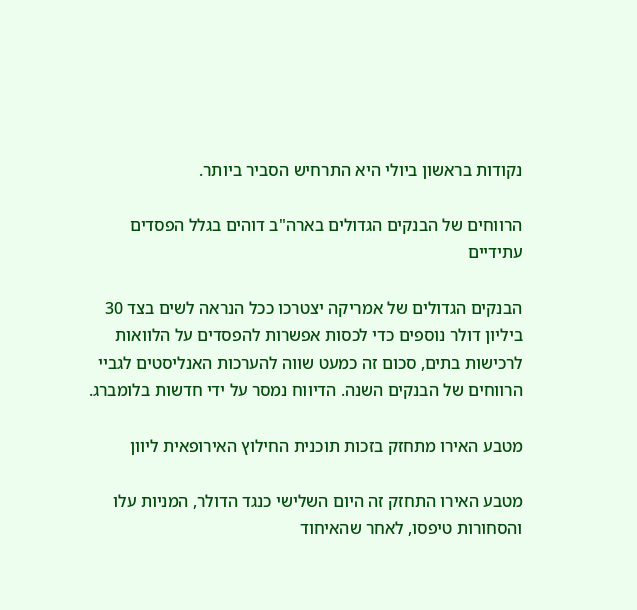נקודות בראשון ביולי היא התרחיש הסביר ביותר.

הרווחים של הבנקים הגדולים בארה"ב דוהים בגלל הפסדים עתידיים

הבנקים הגדולים של אמריקה יצטרכו ככל הנראה לשים בצד 30 ביליון דולר נוספים כדי לכסות אפשרות להפסדים על הלוואות לרכישות בתים, סכום זה כמעט שווה להערכות האנליסטים לגביי הרווחים של הבנקים השנה. הדיווח נמסר על ידי חדשות בלומברג.

מטבע האירו מתחזק בזכות תוכנית החילוץ האירופאית ליוון

מטבע האירו התחזק זה היום השלישי כנגד הדולר, המניות עלו והסחורות טיפסו, לאחר שהאיחוד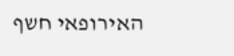האירופאי חשף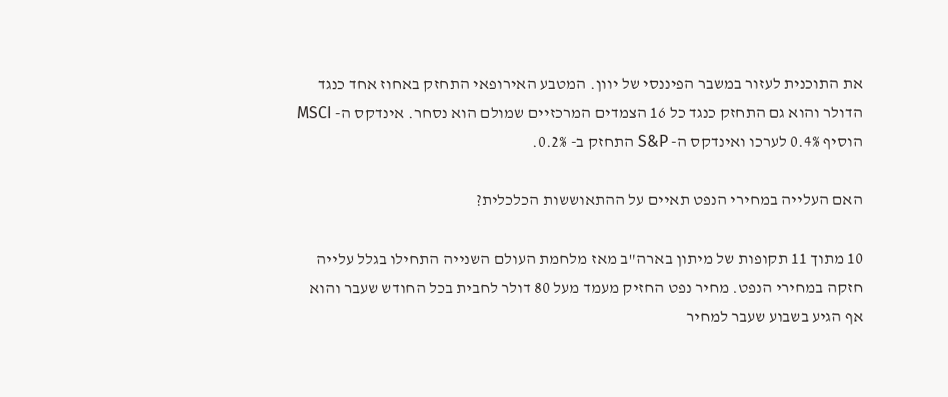את התוכנית לעזור במשבר הפיננסי של יוון. המטבע האירופאי התחזק באחוז אחד כנגד הדולר והוא גם התחזק כנגד כל 16 הצמדים המרכזיים שמולם הוא נסחר. אינדקס ה- MSCI הוסיף 0.4% לערכו ואינדקס ה- S&P התחזק ב- 0.2%.

האם העלייה במחירי הנפט תאיים על ההתאוששות הכלכלית?

10 מתוך 11 תקופות של מיתון בארה"ב מאז מלחמת העולם השנייה התחילו בגלל עלייה חזקה במחירי הנפט. מחיר נפט החזיק מעמד מעל 80 דולר לחבית בכל החודש שעבר והוא אף הגיע בשבוע שעבר למחיר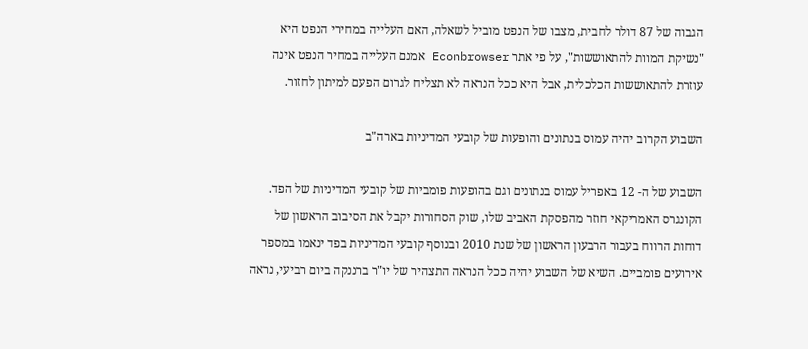הגבוה של 87 דולר לחבית, מצבו של הנפט מוביל לשאלה, האם העלייה במחירי הנפט היא "נשיקת המוות להתאוששות", על פי אתר Econbrowser אמנם העלייה במחיר הנפט אינה עוזרת להתאוששות הכלכלית, אבל היא ככל הנראה לא תצליח לגרום הפעם למיתון לחזור.

השבוע הקרוב יהיה עמוס בנתונים והופעות של קובעי המדיניות בארה"ב

השבוע של ה- 12 באפריל עמוס בנתונים וגם בהופעות פומביות של קובעי המדיניות של הפד. הקונגרס האמריקאי חוזר מהפסקת האביב שלו, שוק הסחורות יקבל את הסיבוב הראשון של דוחות הרווח בעבור הרבעון הראשון של שנת 2010 ובנוסף קובעי המדיניות בפד ינאמו במספר אירועים פומביים. השיא של השבוע יהיה ככל הנראה התצהיר של יו"ר ברננקה ביום רביעי, נראה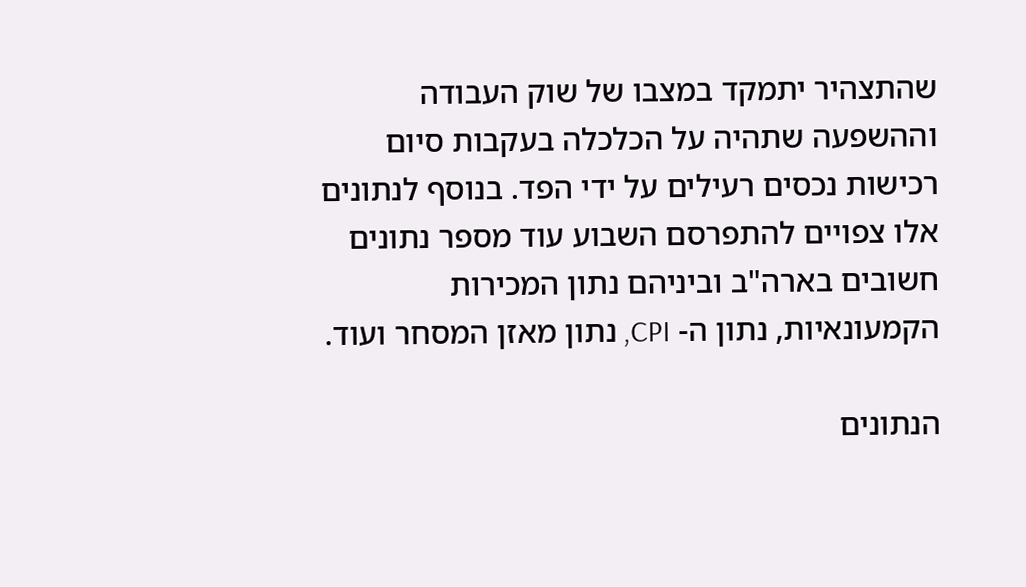שהתצהיר יתמקד במצבו של שוק העבודה וההשפעה שתהיה על הכלכלה בעקבות סיום רכישות נכסים רעילים על ידי הפד. בנוסף לנתונים אלו צפויים להתפרסם השבוע עוד מספר נתונים חשובים בארה"ב וביניהם נתון המכירות הקמעונאיות, נתון ה- CPI, נתון מאזן המסחר ועוד.

הנתונים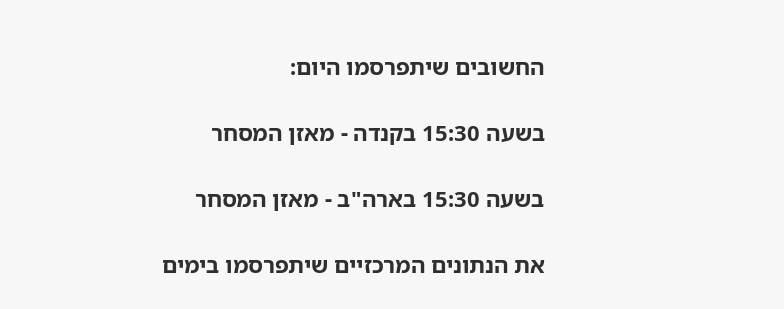החשובים שיתפרסמו היום:

בשעה 15:30 בקנדה - מאזן המסחר

בשעה 15:30 בארה"ב - מאזן המסחר

את הנתונים המרכזיים שיתפרסמו בימים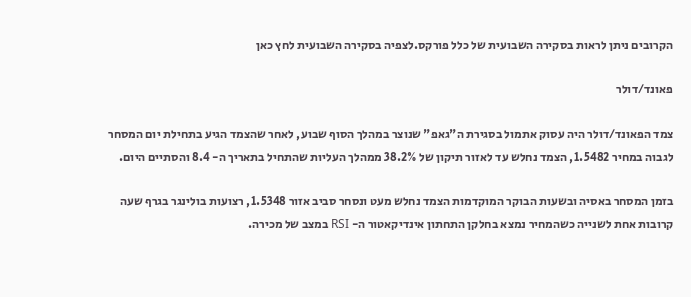הקרובים ניתן לראות בסקירה השבועית של כלל פורקס.לצפיה בסקירה השבועית לחץ כאן

פאונד/דולר

צמד הפאונד/דולר היה עסוק אתמול בסגירת ה"גאפ" שנוצר במהלך הסוף שבוע, לאחר שהצמד הגיע בתחילת יום המסחר לגבוה במחיר 1.5482, הצמד נחלש עד לאזור תיקון של 38.2% ממהלך העליות שהתחיל בתאריך ה- 8.4 והסתיים היום.

בזמן המסחר באסיה ובשעות הבוקר המוקדמות הצמד נחלש מעט ונסחר סביב אזור 1.5348, רצועות בולינגר בגרף שעה קרובות אחת לשנייה כשהמחיר נמצא בחלקן התחתון אינדיקאטור ה- RSI במצב של מכירה.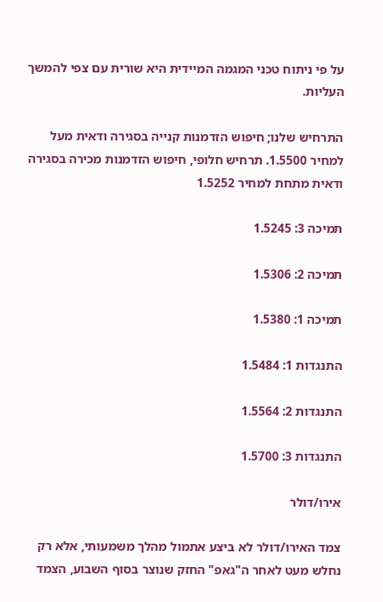על פי ניתוח טכני המגמה המיידית היא שורית עם צפי להמשך העליות.

התרחיש שלנו; חיפוש הזדמנות קנייה בסגירה ודאית מעל למחיר 1.5500. תרחיש חלופי, חיפוש הזדמנות מכירה בסגירה ודאית מתחת למחיר 1.5252

תמיכה 3: 1.5245

תמיכה 2: 1.5306

תמיכה 1: 1.5380

התנגדות 1: 1.5484

התנגדות 2: 1.5564

התנגדות 3: 1.5700

אירו/דולר

צמד האירו/דולר לא ביצע אתמול מהלך משמעותי, אלא רק נחלש מעט לאחר ה"גאפ" החזק שנוצר בסוף השבוע, הצמד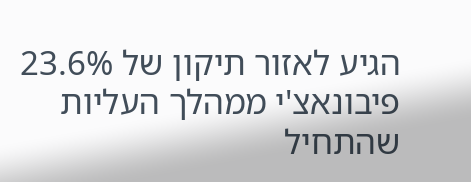הגיע לאזור תיקון של 23.6% פיבונאצ'י ממהלך העליות שהתחיל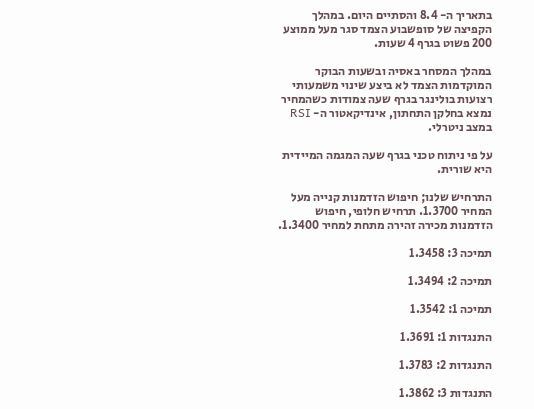בתאריך ה- 8.4 והסתיים היום. במהלך הקפיצה של סופשבוע הצמד סגר מעל ממוצע 200 פשוט בגרף 4 שעות.

במהלך המסחר באסיה ובשעות הבוקר המוקדמות הצמד לא ביצע שינוי משמעותי רצועות בולינגר בגרף שעה צמודות כשהמחיר נמצא בחלקן התחתון, אינדיקאטור ה- RSI במצב ניטרלי.

על פי ניתוח טכני בגרף שעה המגמה המיידית היא שורית.

התרחיש שלנו; חיפוש הזדמנות קנייה מעל המחיר 1.3700. תרחיש חלופי, חיפוש הזדמנות מכירה זהירה מתחת למחיר 1.3400.

תמיכה 3: 1.3458

תמיכה 2: 1.3494

תמיכה 1: 1.3542

התנגדות 1: 1.3691

התנגדות 2: 1.3783

התנגדות 3: 1.3862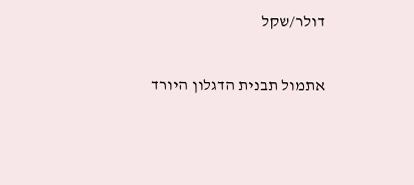דולר/שקל

אתמול תבנית הדגלון היורד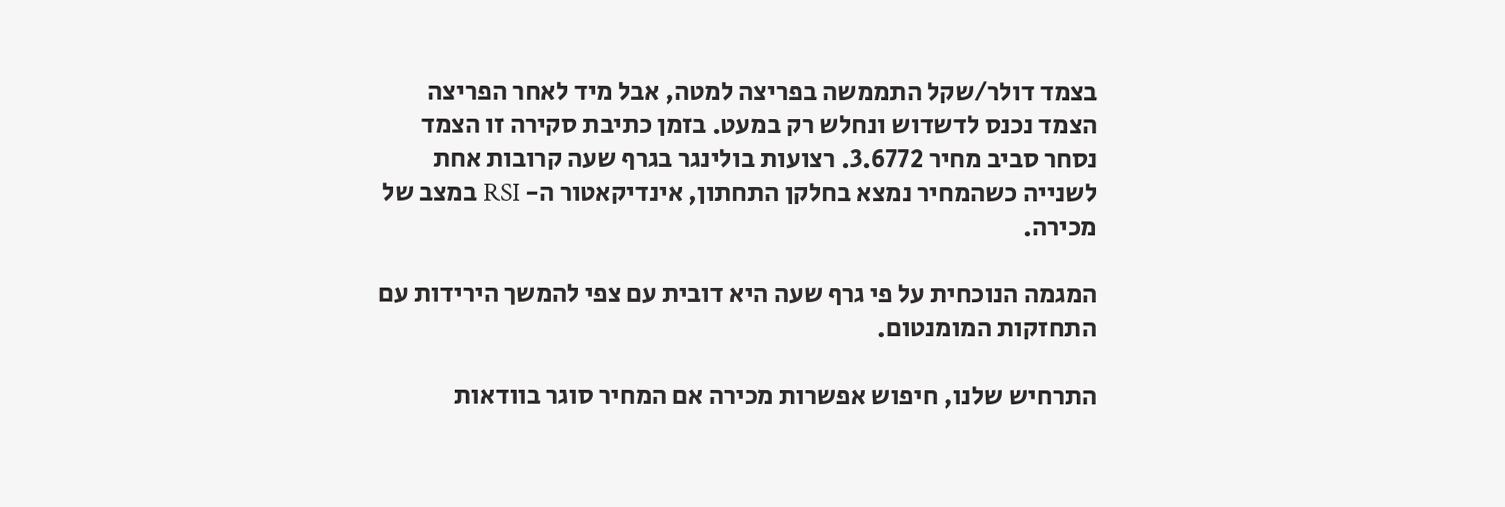בצמד דולר/שקל התממשה בפריצה למטה, אבל מיד לאחר הפריצה הצמד נכנס לדשדוש ונחלש רק במעט. בזמן כתיבת סקירה זו הצמד נסחר סביב מחיר 3.6772. רצועות בולינגר בגרף שעה קרובות אחת לשנייה כשהמחיר נמצא בחלקן התחתון, אינדיקאטור ה- RSI במצב של מכירה.

המגמה הנוכחית על פי גרף שעה היא דובית עם צפי להמשך הירידות עם התחזקות המומנטום.

התרחיש שלנו, חיפוש אפשרות מכירה אם המחיר סוגר בוודאות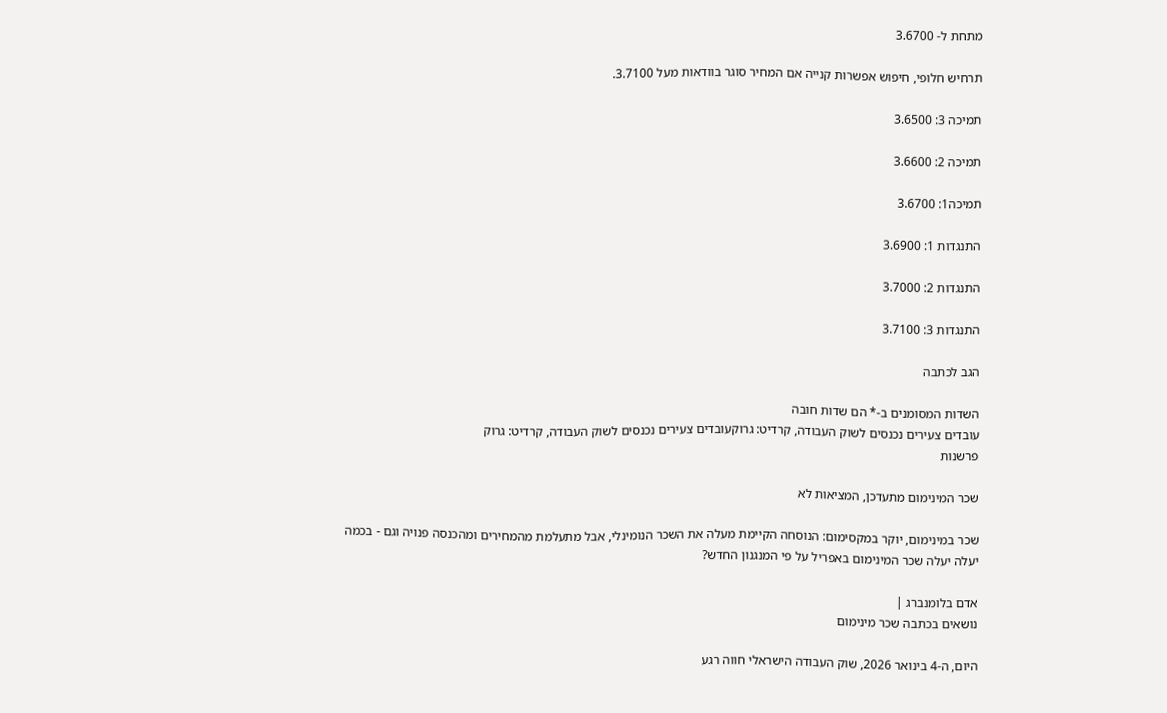מתחת ל- 3.6700

תרחיש חלופי, חיפוש אפשרות קנייה אם המחיר סוגר בוודאות מעל 3.7100.

תמיכה 3: 3.6500

תמיכה 2: 3.6600

תמיכה1: 3.6700

התנגדות 1: 3.6900

התנגדות 2: 3.7000

התנגדות 3: 3.7100

הגב לכתבה

השדות המסומנים ב-* הם שדות חובה
עובדים צעירים נכנסים לשוק העבודה, קרדיט: גרוקעובדים צעירים נכנסים לשוק העבודה, קרדיט: גרוק
פרשנות

שכר המינימום מתעדכן, המציאות לא

שכר במינימום, יוקר במקסימום: הנוסחה הקיימת מעלה את השכר הנומינלי, אבל מתעלמת מהמחירים ומהכנסה פנויה וגם - בכמה יעלה יעלה שכר המינימום באפריל על פי המנגנון החדש?

אדם בלומנברג |
נושאים בכתבה שכר מינימום

היום, ה-4 בינואר 2026, שוק העבודה הישראלי חווה רגע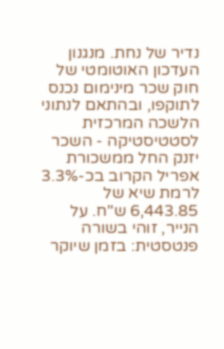נדיר של נחת. מנגנון העדכון האוטומטי של חוק שכר מינימום נכנס לתוקפו, ובהתאם לנתוני הלשכה המרכזית לסטטיסטיקה - השכר יזנק החל ממשכורת אפריל הקרוב בכ-3.3% לרמת שיא של 6,443.85 ש"ח. על הנייר, זוהי בשורה פנטסטית: בזמן שיוקר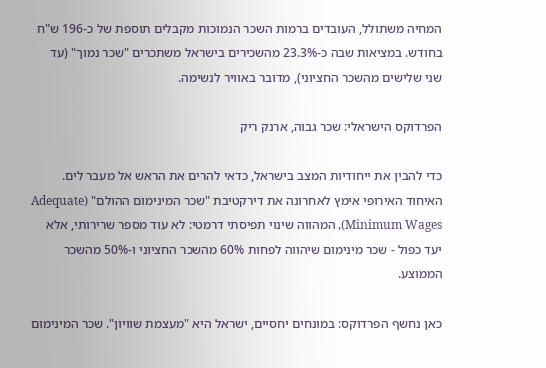המחיה משתולל, העובדים ברמות השכר הנמוכות מקבלים תוספת של כ-196 ש"ח בחודש. במציאות שבה כ-23.3% מהשכירים בישראל משתכרים "שכר נמוך" (עד שני שלישים מהשכר החציוני), מדובר באוויר לנשימה.

הפרדוקס הישראלי: שכר גבוה, ארנק ריק

כדי להבין את ייחודיות המצב בישראל, כדאי להרים את הראש אל מעבר לים. האיחוד האירופי אימץ לאחרונה את דירקטיבת "שכר המינימום ההולם" (Adequate Minimum Wages), המהווה שינוי תפיסתי דרמטי: לא עוד מספר שרירותי, אלא יעד כפול - שכר מינימום שיהווה לפחות 60% מהשכר החציוני ו-50% מהשכר הממוצע.

כאן נחשף הפרדוקס: במונחים יחסיים, ישראל היא "מעצמת שוויון". שכר המינימום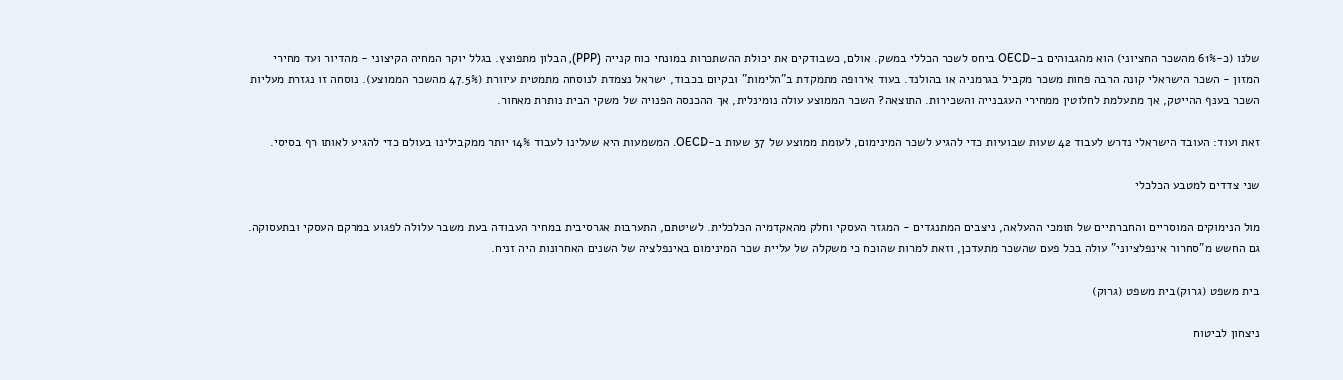שלנו (כ-61% מהשכר החציוני) הוא מהגבוהים ב-OECD ביחס לשכר הכללי במשק. אולם, כשבודקים את יכולת ההשתכרות במונחי כוח קנייה (PPP), הבלון מתפוצץ. בגלל יוקר המחיה הקיצוני - מהדיור ועד מחירי המזון - השכר הישראלי קונה הרבה פחות משכר מקביל בגרמניה או בהולנד. בעוד אירופה מתמקדת ב"הלימות" ובקיום בכבוד, ישראל נצמדת לנוסחה מתמטית עיוורת (47.5% מהשכר הממוצע). נוסחה זו נגזרת מעליות השכר בענף ההייטק, אך מתעלמת לחלוטין ממחירי העגבנייה והשכירות. התוצאה? השכר הממוצע עולה נומינלית, אך ההכנסה הפנויה של משקי הבית נותרת מאחור.

זאת ועוד: העובד הישראלי נדרש לעבוד 42 שעות שבועיות כדי להגיע לשכר המינימום, לעומת ממוצע של 37 שעות ב-OECD. המשמעות היא שעלינו לעבוד 14% יותר ממקבילינו בעולם כדי להגיע לאותו רף בסיסי.

שני צדדים למטבע הכלכלי

מול הנימוקים המוסריים והחברתיים של תומכי ההעלאה, ניצבים המתנגדים - המגזר העסקי וחלק מהאקדמיה הכלכלית. לשיטתם, התערבות אגרסיבית במחיר העבודה בעת משבר עלולה לפגוע במרקם העסקי ובתעסוקה. גם החשש מ"סחרור אינפלציוני" עולה בכל פעם שהשכר מתעדכן, וזאת למרות שהוכח כי משקלה של עליית שכר המינימום באינפלציה של השנים האחרונות היה זניח.

בית משפט (גרוק)בית משפט (גרוק)

ניצחון לביטוח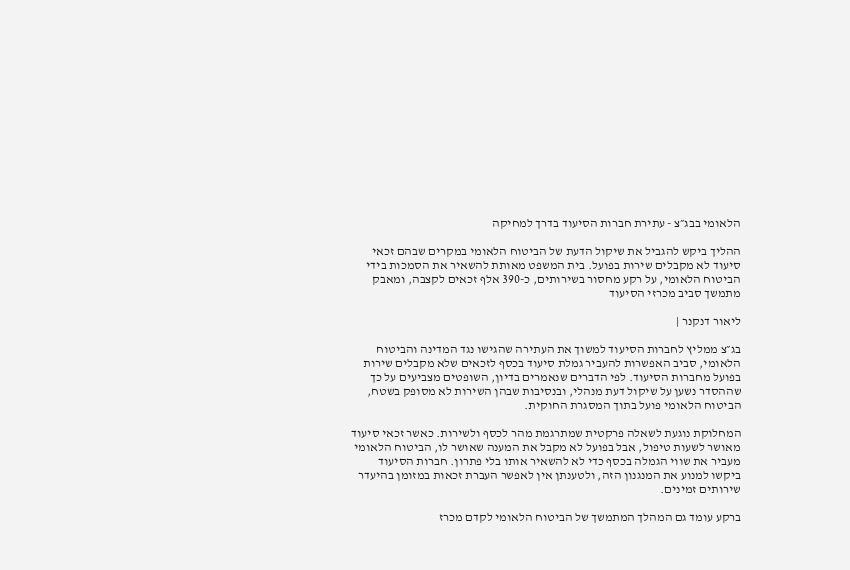הלאומי בבג״צ - עתירת חברות הסיעוד בדרך למחיקה

ההליך ביקש להגביל את שיקול הדעת של הביטוח הלאומי במקרים שבהם זכאי סיעוד לא מקבלים שירות בפועל. בית המשפט מאותת להשאיר את הסמכות בידי הביטוח הלאומי, על רקע מחסור בשירותים, כ-390 אלף זכאים לקצבה, ומאבק מתמשך סביב מכרזי הסיעוד

ליאור דנקנר |

בג״צ ממליץ לחברות הסיעוד למשוך את העתירה שהגישו נגד המדינה והביטוח הלאומי, סביב האפשרות להעביר גמלת סיעוד בכסף לזכאים שלא מקבלים שירות בפועל מחברות הסיעוד. לפי הדברים שנאמרים בדיון, השופטים מצביעים על כך שההסדר נשען על שיקול דעת מנהלי, ובנסיבות שבהן השירות לא מסופק בשטח, הביטוח הלאומי פועל בתוך המסגרת החוקית.

המחלוקת נוגעת לשאלה פרקטית שמתרגמת מהר לכסף ולשירות. כאשר זכאי סיעוד מאושר לשעות טיפול, אבל בפועל לא מקבל את המענה שאושר לו, הביטוח הלאומי מעביר את שווי הגמלה בכסף כדי לא להשאיר אותו בלי פתרון. חברות הסיעוד ביקשו למנוע את המנגנון הזה, ולטענתן אין לאפשר העברת זכאות במזומן בהיעדר שירותים זמינים.

ברקע עומד גם המהלך המתמשך של הביטוח הלאומי לקדם מכרז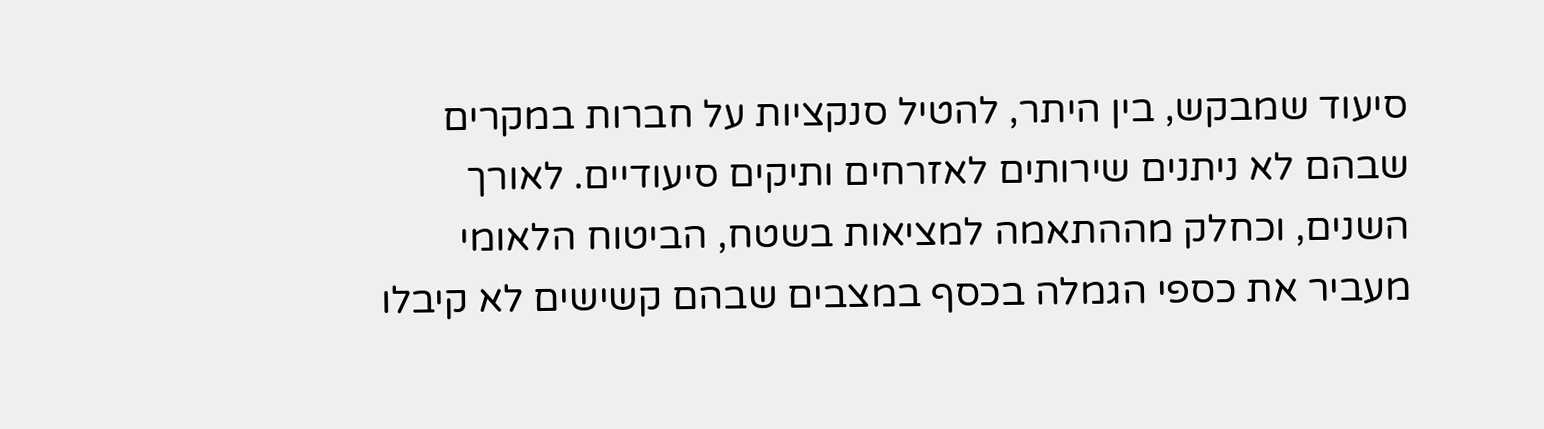סיעוד שמבקש, בין היתר, להטיל סנקציות על חברות במקרים שבהם לא ניתנים שירותים לאזרחים ותיקים סיעודיים. לאורך השנים, וכחלק מההתאמה למציאות בשטח, הביטוח הלאומי מעביר את כספי הגמלה בכסף במצבים שבהם קשישים לא קיבלו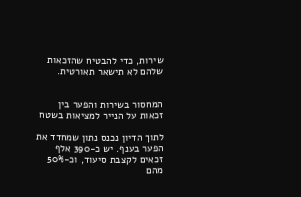שירות, כדי להבטיח שהזכאות שלהם לא תישאר תאורטית.


המחסור בשירות והפער בין זכאות על הנייר למציאות בשטח

לתוך הדיון נכנס נתון שמחדד את הפער בענף. יש כ-390 אלף זכאים לקצבת סיעוד, וכ-50% מהם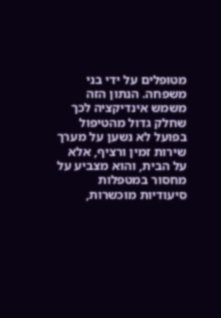מטופלים על ידי בני משפחה. הנתון הזה משמש אינדיקציה לכך שחלק גדול מהטיפול בפועל לא נשען על מערך שירות זמין ורציף, אלא על הבית, והוא מצביע על מחסור במטפלות סיעודיות מוכשרות,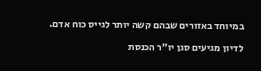במיוחד באזורים שבהם קשה יותר לגייס כוח אדם.

לדיון מגיעים סגן יו״ר הכנסת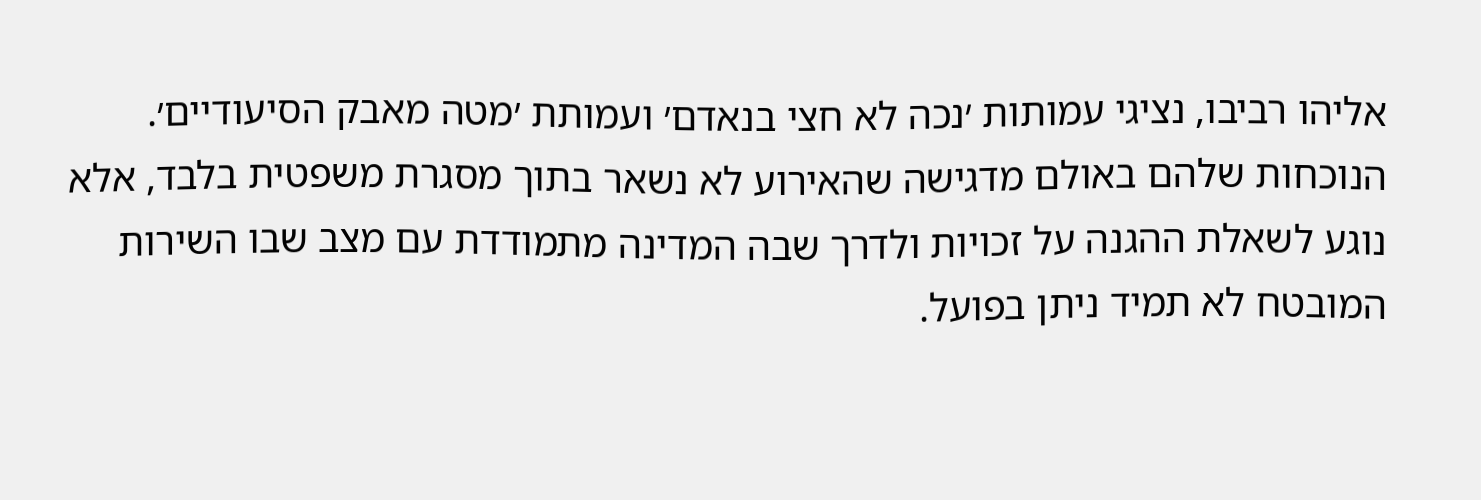אליהו רביבו, נציגי עמותות ׳נכה לא חצי בנאדם׳ ועמותת ׳מטה מאבק הסיעודיים׳. הנוכחות שלהם באולם מדגישה שהאירוע לא נשאר בתוך מסגרת משפטית בלבד, אלא נוגע לשאלת ההגנה על זכויות ולדרך שבה המדינה מתמודדת עם מצב שבו השירות המובטח לא תמיד ניתן בפועל.